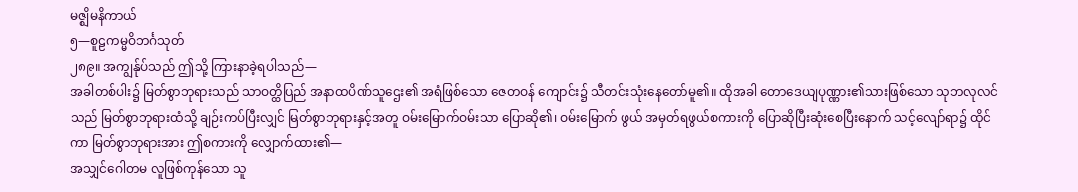မဇ္ဈိမနိကာယ်
၅—စူဠကမ္မဝိဘင်္ဂသုတ်
၂၈၉။ အကျွန်ုပ်သည် ဤသို့ ကြားနာခဲ့ရပါသည်—
အခါတစ်ပါး၌ မြတ်စွာဘုရားသည် သာဝတ္ထိပြည် အနာထပိဏ်သူဌေး၏ အရံဖြစ်သော ဇေတဝန် ကျောင်း၌ သီတင်းသုံးနေတော်မူ၏။ ထိုအခါ တောဒေယျပုဏ္ဏား၏သားဖြစ်သော သုဘလုလင်သည် မြတ်စွာဘုရားထံသို့ ချဉ်းကပ်ပြီးလျှင် မြတ်စွာဘုရားနှင့်အတူ ဝမ်းမြောက်ဝမ်းသာ ပြောဆို၏၊ ဝမ်းမြောက် ဖွယ် အမှတ်ရဖွယ်စကားကို ပြောဆိုပြီးဆုံးစေပြီးနောက် သင့်လျော်ရာ၌ ထိုင်ကာ မြတ်စွာဘုရားအား ဤစကားကို လျှောက်ထား၏—
အသျှင်ဂေါတမ လူဖြစ်ကုန်သော သူ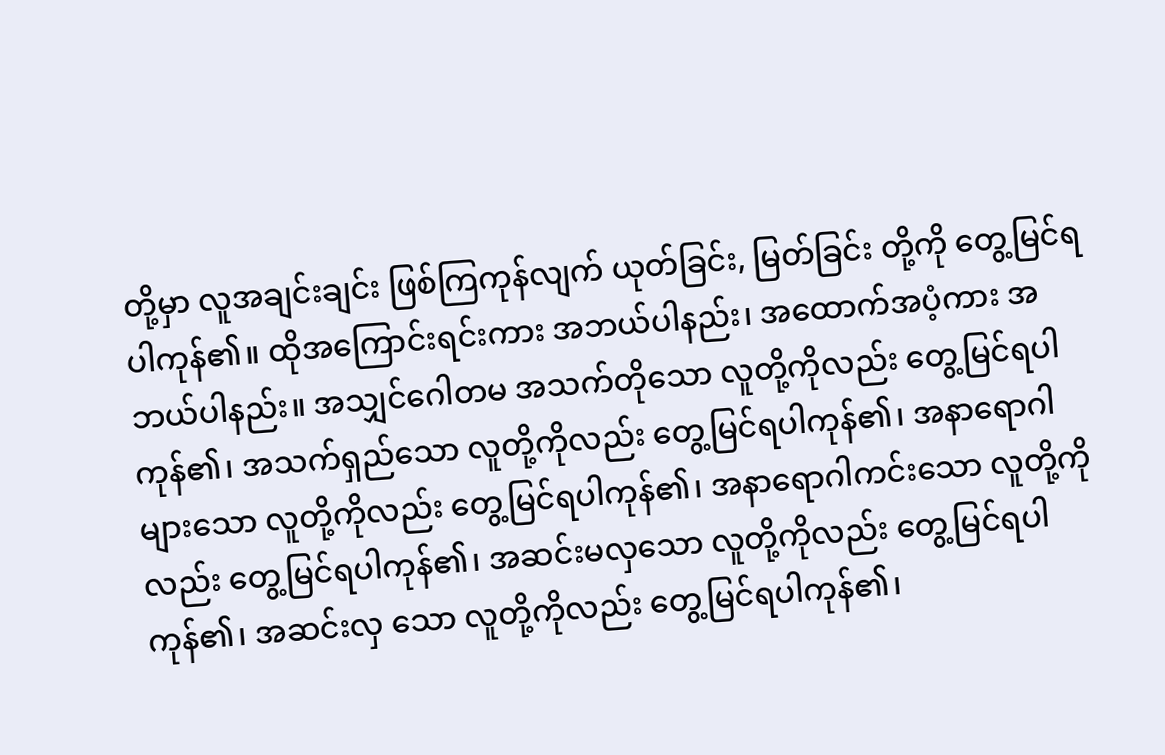တို့မှာ လူအချင်းချင်း ဖြစ်ကြကုန်လျက် ယုတ်ခြင်း, မြတ်ခြင်း တို့ကို တွေ့မြင်ရပါကုန်၏။ ထိုအကြောင်းရင်းကား အဘယ်ပါနည်း၊ အထောက်အပံ့ကား အဘယ်ပါနည်း။ အသျှင်ဂေါတမ အသက်တိုသော လူတို့ကိုလည်း တွေ့မြင်ရပါကုန်၏၊ အသက်ရှည်သော လူတို့ကိုလည်း တွေ့မြင်ရပါကုန်၏၊ အနာရောဂါများသော လူတို့ကိုလည်း တွေ့မြင်ရပါကုန်၏၊ အနာရောဂါကင်းသော လူတို့ကိုလည်း တွေ့မြင်ရပါကုန်၏၊ အဆင်းမလှသော လူတို့ကိုလည်း တွေ့မြင်ရပါကုန်၏၊ အဆင်းလှ သော လူတို့ကိုလည်း တွေ့မြင်ရပါကုန်၏၊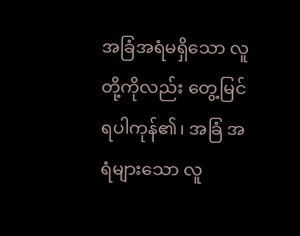အခြံအရံမရှိသော လူတို့ကိုလည်း တွေ့မြင်ရပါကုန်၏၊ အခြံ အရံများသော လူ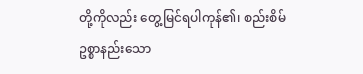တို့ကိုလည်း တွေ့မြင်ရပါကုန်၏၊ စည်းစိမ်ဥစ္စာနည်းသော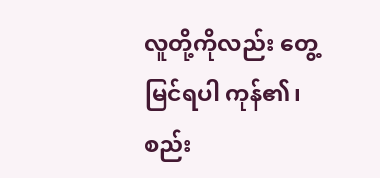လူတို့ကိုလည်း တွေ့မြင်ရပါ ကုန်၏၊ စည်း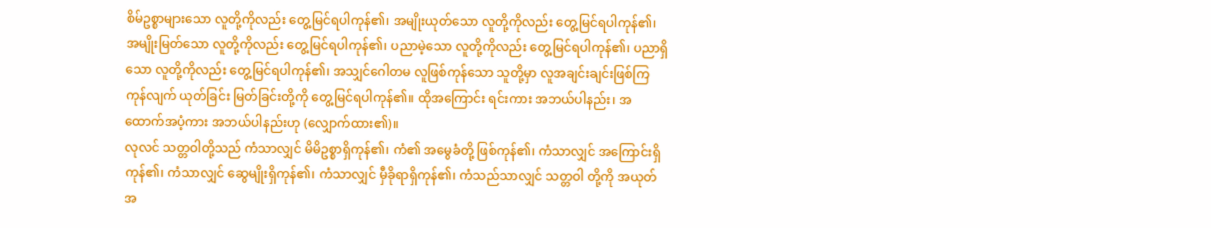စိမ်ဥစ္စာများသော လူတို့ကိုလည်း တွေ့မြင်ရပါကုန်၏၊ အမျိုးယုတ်သော လူတို့ကိုလည်း တွေ့မြင်ရပါကုန်၏၊ အမျိုးမြတ်သော လူတို့ကိုလည်း တွေ့မြင်ရပါကုန်၏၊ ပညာမဲ့သော လူတို့ကိုလည်း တွေ့မြင်ရပါကုန်၏၊ ပညာရှိသော လူတို့ကိုလည်း တွေ့မြင်ရပါကုန်၏၊ အသျှင်ဂေါတမ လူဖြစ်ကုန်သော သူတို့မှာ လူအချင်းချင်းဖြစ်ကြကုန်လျက် ယုတ်ခြင်း မြတ်ခြင်းတို့ကို တွေ့မြင်ရပါကုန်၏။ ထိုအကြောင်း ရင်းကား အဘယ်ပါနည်း၊ အထောက်အပံ့ကား အဘယ်ပါနည်းဟု (လျှောက်ထား၏)။
လုလင် သတ္တဝါတို့သည် ကံသာလျှင် မိမိဥစ္စာရှိကုန်၏၊ ကံ၏ အမွေခံတို့ ဖြစ်ကုန်၏၊ ကံသာလျှင် အကြောင်းရှိကုန်၏၊ ကံသာလျှင် ဆွေမျိုးရှိကုန်၏၊ ကံသာလျှင် မှီခိုရာရှိကုန်၏၊ ကံသည်သာလျှင် သတ္တဝါ တို့ကို အယုတ်အ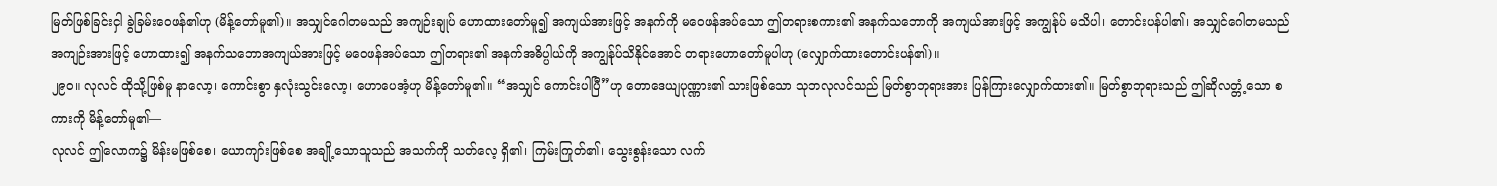မြတ်ဖြစ်ခြင်းငှါ ခွဲခြမ်းဝေဖန်၏ဟု (မိန့်တော်မူ၏)။ အသျှင်ဂေါတမသည် အကျဉ်းချုပ် ဟောထားတော်မူ၍ အကျယ်အားဖြင့် အနက်ကို မဝေဖန်အပ်သော ဤတရားစကား၏ အနက်သဘောကို အကျယ်အားဖြင့် အကျွန်ုပ် မသိပါ၊ တောင်းပန်ပါ၏၊ အသျှင်ဂေါတမသည် အကျဉ်းအားဖြင့် ဟောထား၍ အနက်သဘောအကျယ်အားဖြင့် မဝေဖန်အပ်သော ဤတရား၏ အနက်အဓိပ္ပါယ်ကို အကျွန်ုပ်သိနိုင်အောင် တရားဟောတော်မူပါဟု (လျှောက်ထားတောင်းပန်၏)။
၂၉ဝ။ လုလင် ထိုသို့ဖြစ်မူ နာလော့၊ ကောင်းစွာ နှလုံးသွင်းလော့၊ ဟောပေအံ့ဟု မိန့်တော်မူ၏။ “အသျှင် ကောင်းပါပြီ”ဟု တောဒေယျပုဏ္ဏား၏ သားဖြစ်သော သုဘလုလင်သည် မြတ်စွာဘုရားအား ပြန်ကြားလျှောက်ထား၏။ မြတ်စွာဘုရားသည် ဤဆိုလတ္တံ့သော စကားကို မိန့်တော်မူ၏—
လုလင် ဤလောက၌ မိန်းမဖြစ်စေ၊ ယောကျာ်းဖြစ်စေ အချို့သောသူသည် အသက်ကို သတ်လေ့ ရှိ၏၊ ကြမ်းကြုတ်၏၊ သွေးစွန်းသော လက်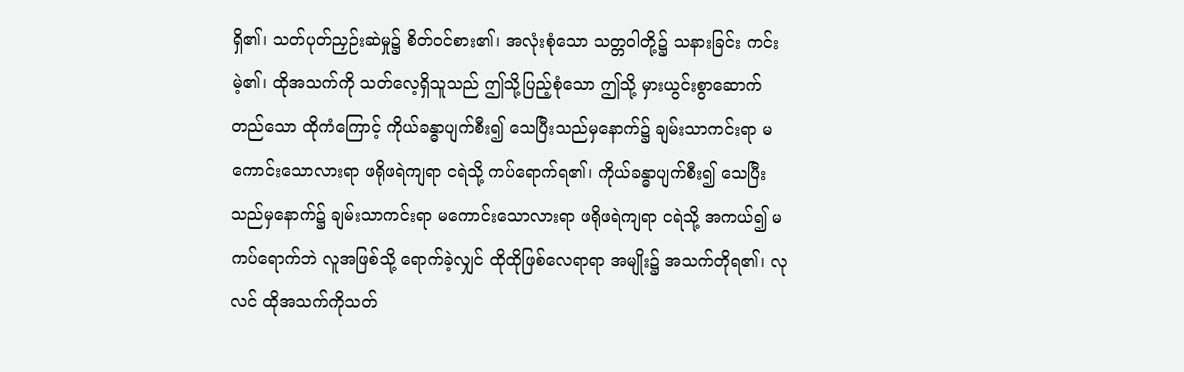ရှိ၏၊ သတ်ပုတ်ညှဉ်းဆဲမှု၌ စိတ်ဝင်စား၏၊ အလုံးစုံသော သတ္တဝါတို့၌ သနားခြင်း ကင်းမဲ့၏၊ ထိုအသက်ကို သတ်လေ့ရှိသူသည် ဤသို့ပြည့်စုံသော ဤသို့ မှားယွင်းစွာဆောက်တည်သော ထိုကံကြောင့် ကိုယ်ခန္ဓာပျက်စီး၍ သေပြီးသည်မှနောက်၌ ချမ်းသာကင်းရာ မကောင်းသောလားရာ ဖရိုဖရဲကျရာ ငရဲသို့ ကပ်ရောက်ရ၏၊ ကိုယ်ခန္ဓာပျက်စီး၍ သေပြီးသည်မှနောက်၌ ချမ်းသာကင်းရာ မကောင်းသောလားရာ ဖရိုဖရဲကျရာ ငရဲသို့ အကယ်၍ မကပ်ရောက်ဘဲ လူအဖြစ်သို့ ရောက်ခဲ့လျှင် ထိုထိုဖြစ်လေရာရာ အမျိုး၌ အသက်တိုရ၏၊ လုလင် ထိုအသက်ကိုသတ်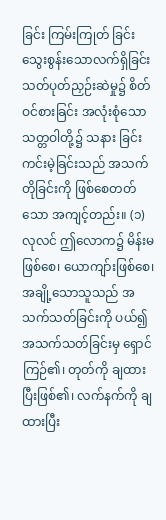ခြင်း ကြမ်းကြုတ် ခြင်း သွေးစွန်းသောလက်ရှိခြင်း သတ်ပုတ်ညှဉ်းဆဲမှု၌ စိတ်ဝင်စားခြင်း အလုံးစုံသောသတ္တဝါတို့၌ သနား ခြင်းကင်းမဲ့ခြင်းသည် အသက်တိုခြင်းကို ဖြစ်စေတတ်သော အကျင့်တည်း။ (၁)
လုလင် ဤလောက၌ မိန်းမဖြစ်စေ၊ ယောကျာ်းဖြစ်စေ၊ အချို့သောသူသည် အသက်သတ်ခြင်းကို ပယ်၍ အသက်သတ်ခြင်းမှ ရှောင်ကြဉ်၏၊ တုတ်ကို ချထားပြီးဖြစ်၏၊ လက်နက်ကို ချထားပြီး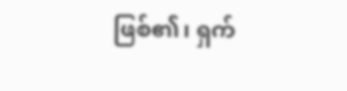ဖြစ်၏၊ ရှက်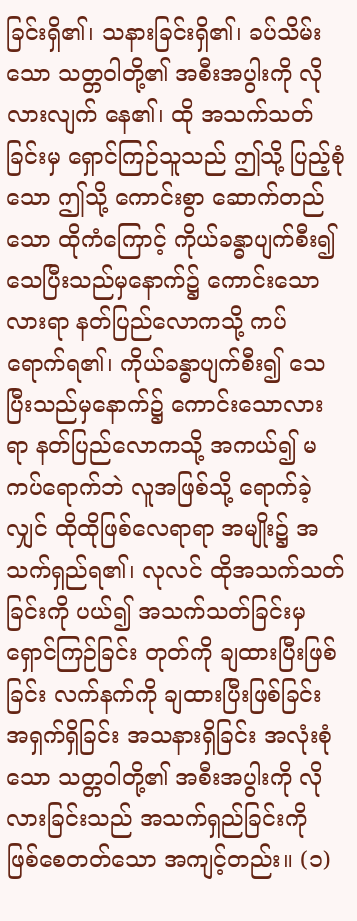ခြင်းရှိ၏၊ သနားခြင်းရှိ၏၊ ခပ်သိမ်းသော သတ္တဝါတို့၏ အစီးအပွါးကို လိုလားလျက် နေ၏၊ ထို အသက်သတ်ခြင်းမှ ရှောင်ကြဉ်သူသည် ဤသို့ ပြည့်စုံသော ဤသို့ ကောင်းစွာ ဆောက်တည်သော ထိုကံကြောင့် ကိုယ်ခန္ဓာပျက်စီး၍ သေပြီးသည်မှနောက်၌ ကောင်းသောလားရာ နတ်ပြည်လောကသို့ ကပ်ရောက်ရ၏၊ ကိုယ်ခန္ဓာပျက်စီး၍ သေပြီးသည်မှနောက်၌ ကောင်းသောလားရာ နတ်ပြည်လောကသို့ အကယ်၍ မကပ်ရောက်ဘဲ လူအဖြစ်သို့ ရောက်ခဲ့လျှင် ထိုထိုဖြစ်လေရာရာ အမျိုး၌ အသက်ရှည်ရ၏၊ လုလင် ထိုအသက်သတ်ခြင်းကို ပယ်၍ အသက်သတ်ခြင်းမှ ရှောင်ကြဉ်ခြင်း တုတ်ကို ချထားပြီးဖြစ်ခြင်း လက်နက်ကို ချထားပြီးဖြစ်ခြင်း အရှက်ရှိခြင်း အသနားရှိခြင်း အလုံးစုံသော သတ္တဝါတို့၏ အစီးအပွါးကို လိုလားခြင်းသည် အသက်ရှည်ခြင်းကို ဖြစ်စေတတ်သော အကျင့်တည်း။ (၁)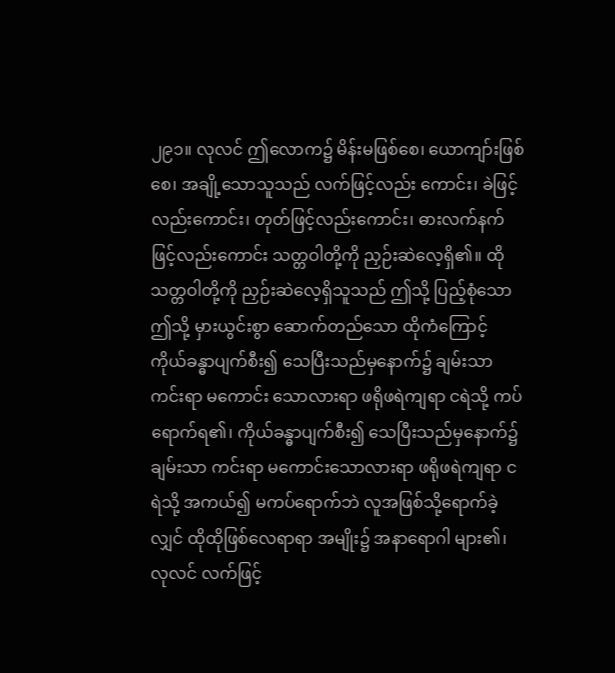၂၉၁။ လုလင် ဤလောက၌ မိန်းမဖြစ်စေ၊ ယောကျာ်းဖြစ်စေ၊ အချို့သောသူသည် လက်ဖြင့်လည်း ကောင်း၊ ခဲဖြင့်လည်းကောင်း၊ တုတ်ဖြင့်လည်းကောင်း၊ ဓားလက်နက်ဖြင့်လည်းကောင်း သတ္တဝါတို့ကို ညှဉ်းဆဲလေ့ရှိ၏။ ထိုသတ္တဝါတို့ကို ညှဉ်းဆဲလေ့ရှိသူသည် ဤသို့ ပြည့်စုံသော ဤသို့ မှားယွင်းစွာ ဆောက်တည်သော ထိုကံကြောင့် ကိုယ်ခန္ဓာပျက်စီး၍ သေပြီးသည်မှနောက်၌ ချမ်းသာကင်းရာ မကောင်း သောလားရာ ဖရိုဖရဲကျရာ ငရဲသို့ ကပ်ရောက်ရ၏၊ ကိုယ်ခန္ဓာပျက်စီး၍ သေပြီးသည်မှနောက်၌ ချမ်းသာ ကင်းရာ မကောင်းသောလားရာ ဖရိုဖရဲကျရာ ငရဲသို့ အကယ်၍ မကပ်ရောက်ဘဲ လူအဖြစ်သို့ရောက်ခဲ့ လျှင် ထိုထိုဖြစ်လေရာရာ အမျိုး၌ အနာရောဂါ များ၏၊ လုလင် လက်ဖြင့်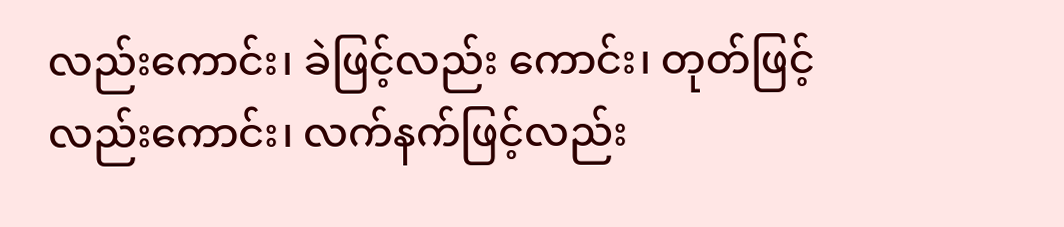လည်းကောင်း၊ ခဲဖြင့်လည်း ကောင်း၊ တုတ်ဖြင့်လည်းကောင်း၊ လက်နက်ဖြင့်လည်း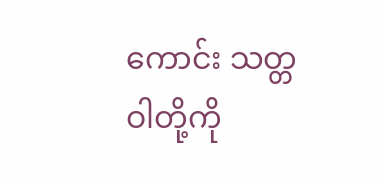ကောင်း သတ္တဝါတို့ကို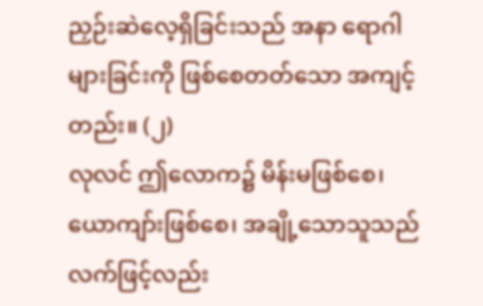ညှဉ်းဆဲလေ့ရှိခြင်းသည် အနာ ရောဂါများခြင်းကို ဖြစ်စေတတ်သော အကျင့်တည်း။ (၂)
လုလင် ဤလောက၌ မိန်းမဖြစ်စေ၊ ယောကျာ်းဖြစ်စေ၊ အချို့သောသူသည် လက်ဖြင့်လည်း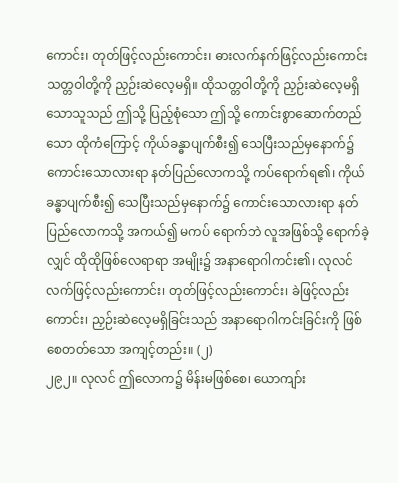ကောင်း၊ တုတ်ဖြင့်လည်းကောင်း၊ ဓားလက်နက်ဖြင့်လည်းကောင်း သတ္တဝါတို့ကို ညှဉ်းဆဲလေ့မရှိ။ ထိုသတ္တဝါတို့ကို ညှဉ်းဆဲလေ့မရှိသောသူသည် ဤသို့ ပြည့်စုံသော ဤသို့ ကောင်းစွာဆောက်တည်သော ထိုကံကြောင့် ကိုယ်ခန္ဓာပျက်စီး၍ သေပြီးသည်မှနောက်၌ ကောင်းသောလားရာ နတ်ပြည်လောကသို့ ကပ်ရောက်ရ၏၊ ကိုယ်ခန္ဓာပျက်စီး၍ သေပြီးသည်မှနောက်၌ ကောင်းသောလားရာ နတ်ပြည်လောကသို့ အကယ်၍ မကပ် ရောက်ဘဲ လူအဖြစ်သို့ ရောက်ခဲ့လျှင် ထိုထိုဖြစ်လေရာရာ အမျိုး၌ အနာရောဂါကင်း၏၊ လုလင် လက်ဖြင့်လည်းကောင်း၊ တုတ်ဖြင့်လည်းကောင်း၊ ခဲဖြင့်လည်းကောင်း၊ ညှဉ်းဆဲလေ့မရှိခြင်းသည် အနာရောဂါကင်းခြင်းကို ဖြစ်စေတတ်သော အကျင့်တည်း။ (၂)
၂၉၂။ လုလင် ဤလောက၌ မိန်းမဖြစ်စေ၊ ယောကျာ်း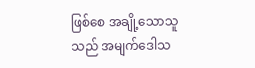ဖြစ်စေ အချို့သောသူသည် အမျက်ဒေါသ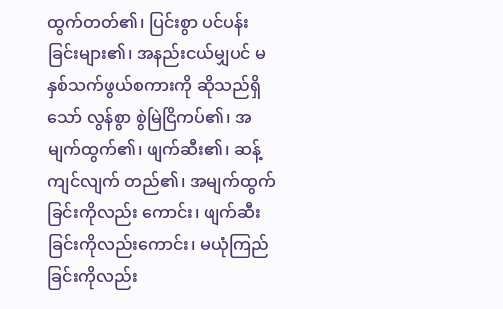ထွက်တတ်၏၊ ပြင်းစွာ ပင်ပန်းခြင်းများ၏၊ အနည်းငယ်မျှပင် မနှစ်သက်ဖွယ်စကားကို ဆိုသည်ရှိသော် လွန်စွာ စွဲမြဲငြိကပ်၏၊ အမျက်ထွက်၏၊ ဖျက်ဆီး၏၊ ဆန့်ကျင်လျက် တည်၏၊ အမျက်ထွက်ခြင်းကိုလည်း ကောင်း၊ ဖျက်ဆီးခြင်းကိုလည်းကောင်း၊ မယုံကြည်ခြင်းကိုလည်း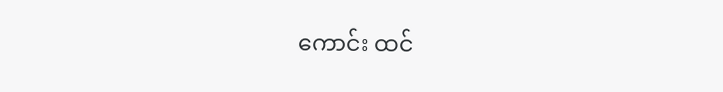ကောင်း ထင်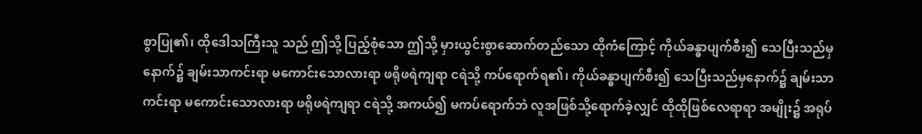စွာပြု၏၊ ထိုဒေါသကြီးသူ သည် ဤသို့ ပြည့်စုံသော ဤသို့ မှားယွင်းစွာဆောက်တည်သော ထိုကံကြောင့် ကိုယ်ခန္ဓာပျက်စီး၍ သေပြီးသည်မှနောက်၌ ချမ်းသာကင်းရာ မကောင်းသောလားရာ ဖရိုဖရဲကျရာ ငရဲသို့ ကပ်ရောက်ရ၏၊ ကိုယ်ခန္ဓာပျက်စီး၍ သေပြီးသည်မှနောက်၌ ချမ်းသာကင်းရာ မကောင်းသောလားရာ ဖရိုဖရဲကျရာ ငရဲသို့ အကယ်၍ မကပ်ရောက်ဘဲ လူအဖြစ်သို့ရောက်ခဲ့လျှင် ထိုထိုဖြစ်လေရာရာ အမျိုး၌ အရုပ်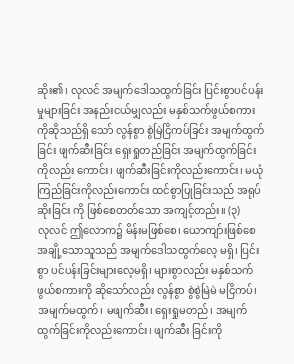ဆိုး၏၊ လုလင် အမျက်ဒေါသထွက်ခြင်း ပြင်းစွာပင်ပန်းမှုများခြင်း အနည်းငယ်မျှလည်း မနှစ်သက်ဖွယ်စကားကိုဆိုသည်ရှိ သော် လွန်စွာ စွဲမြဲငြိကပ်ခြင်း အမျက်ထွက်ခြင်း ဖျက်ဆီးခြင်း ရှေးရှုတည်ခြင်း အမျက်ထွက်ခြင်းကိုလည်း ကောင်း၊ ဖျက်ဆီးခြင်းကိုလည်းကောင်း၊ မယုံကြည်ခြင်းကိုလည်းကောင်း ထင်စွာပြုခြင်းသည် အရုပ်ဆိုးခြင်း ကို ဖြစ်စေတတ်သော အကျင့်တည်း။ (၃)
လုလင် ဤလောက၌ မိန်းမဖြစ်စေ၊ ယောကျာ်းဖြစ်စေ အချို့သောသူသည် အမျက်ဒေါသထွက်လေ့ မရှိ၊ ပြင်းစွာ ပင်ပန်းခြင်းများလေ့မရှိ၊ များစွာလည်း မနှစ်သက်ဖွယ်စကားကို ဆိုသော်လည်း လွန်စွာ စွဲစွဲမြဲမဲ မငြိကပ်၊ အမျက်မထွက်၊ မဖျက်ဆီး၊ ရှေးရှုမတည်၊ အမျက်ထွက်ခြင်းကိုလည်းကောင်း၊ ဖျက်ဆီး ခြင်းကို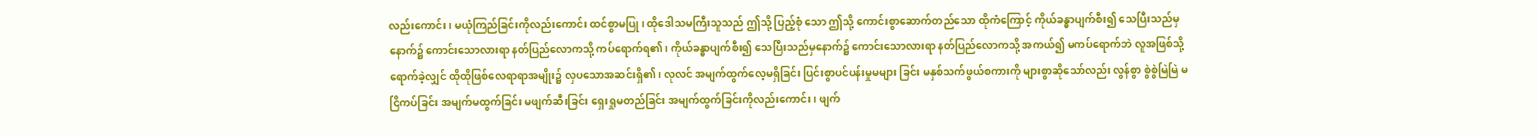လည်းကောင်း၊ မယုံကြည်ခြင်းကိုလည်းကောင်း ထင်စွာမပြု၊ ထိုဒေါသမကြီးသူသည် ဤသို့ ပြည့်စုံ သော ဤသို့ ကောင်းစွာဆောက်တည်သော ထိုကံကြောင့် ကိုယ်ခန္ဓာပျက်စီး၍ သေပြီးသည်မှနောက်၌ ကောင်းသောလားရာ နတ်ပြည်လောကသို့ ကပ်ရောက်ရ၏၊ ကိုယ်ခန္ဓာပျက်စီး၍ သေပြီးသည်မှနောက်၌ ကောင်းသောလားရာ နတ်ပြည်လောကသို့ အကယ်၍ မကပ်ရောက်ဘဲ လူအဖြစ်သို့ ရောက်ခဲ့လျှင် ထိုထိုဖြစ်လေရာရာအမျိုး၌ လှပသောအဆင်းရှိ၏၊ လုလင် အမျက်ထွက်လေ့မရှိခြင်း ပြင်းစွာပင်ပန်းမှုမများ ခြင်း မနှစ်သက်ဖွယ်စကားကို များစွာဆိုသော်လည်း လွန်စွာ စွဲစွဲမြဲမြဲ မငြိကပ်ခြင်း အမျက်မထွက်ခြင်း မဖျက်ဆီးခြင်း ရှေးရှုမတည်ခြင်း အမျက်ထွက်ခြင်းကိုလည်းကောင်း၊ ဖျက်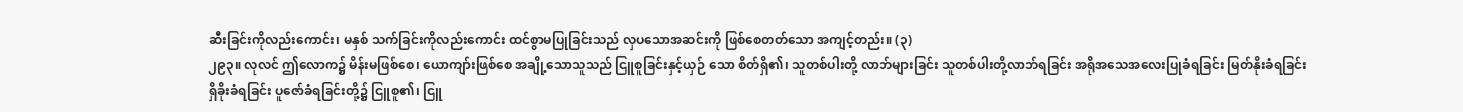ဆီးခြင်းကိုလည်းကောင်း၊ မနှစ် သက်ခြင်းကိုလည်းကောင်း ထင်စွာမပြုခြင်းသည် လှပသောအဆင်းကို ဖြစ်စေတတ်သော အကျင့်တည်း။ (၃)
၂၉၃။ လုလင် ဤလောက၌ မိန်းမဖြစ်စေ၊ ယောကျာ်းဖြစ်စေ အချို့သောသူသည် ငြူစူခြင်းနှင့်ယှဉ် သော စိတ်ရှိ၏၊ သူတစ်ပါးတို့ လာဘ်များခြင်း သူတစ်ပါးတို့လာဘ်ရခြင်း အရိုအသေအလေးပြုခံရခြင်း မြတ်နိုးခံရခြင်း ရှိခိုးခံရခြင်း ပူဇော်ခံရခြင်းတို့၌ ငြူစူ၏၊ ငြူ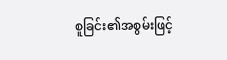စူခြင်း၏အစွမ်းဖြင့်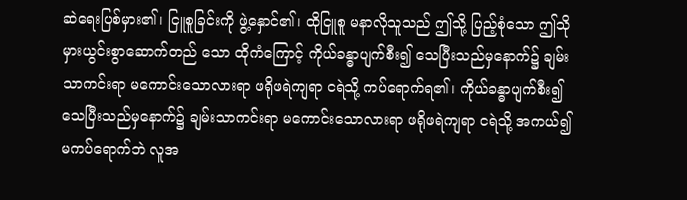ဆဲရေးပြစ်မှား၏၊ ငြူစူခြင်းကို ဖွဲ့နှောင်၏၊ ထိုငြူစူ မနာလိုသူသည် ဤသို့ ပြည့်စုံသော ဤသို မှားယွင်းစွာဆောက်တည် သော ထိုကံကြောင့် ကိုယ်ခန္ဓာပျက်စီး၍ သေပြီးသည်မှနောက်၌ ချမ်းသာကင်းရာ မကောင်းသောလားရာ ဖရိုဖရဲကျရာ ငရဲသို့ ကပ်ရောက်ရ၏၊ ကိုယ်ခန္ဓာပျက်စီး၍ သေပြီးသည်မှနောက်၌ ချမ်းသာကင်းရာ မကောင်းသောလားရာ ဖရိုဖရဲကျရာ ငရဲသို့ အကယ်၍ မကပ်ရောက်ဘဲ လူအ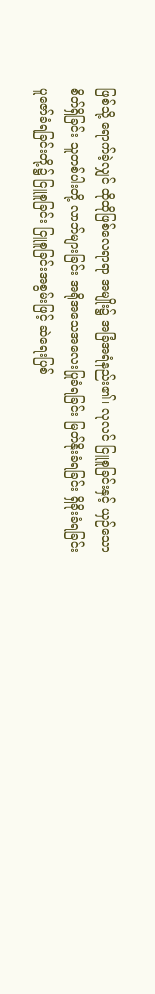ဖြစ်သို့ ရောက်ခဲ့လျှင် ထိုထိုဖြစ်လေရာရာ အမျိုး၌ အခြံအရံနည်း၏၊ လုလင် ငြူစူခြင်းနှင့် ယှဉ်သော စိတ်ရှိခြင်း သူတစ်ပါးတို့ လာဘ်များခြင်း အရိုအသေအလေးပြုခံရခြင်း မြတ်နိုးခံရခြင်း ရှိခိုးခံရခြင်း ပူဇော်ခံရခြင်းတို့၌ ငြူစူခြင်း ငြူစူခြင်းအစွမ်းဖြင့် ဆဲရေးပြစ်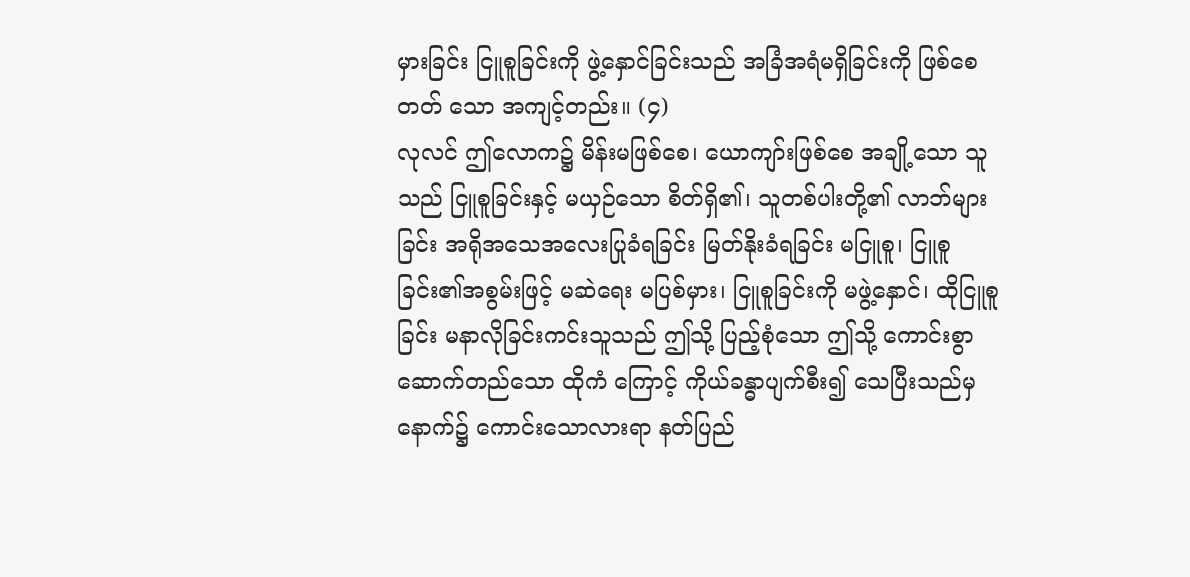မှားခြင်း ငြူစူခြင်းကို ဖွဲ့နှောင်ခြင်းသည် အခြံအရံမရှိခြင်းကို ဖြစ်စေတတ် သော အကျင့်တည်း။ (၄)
လုလင် ဤလောက၌ မိန်းမဖြစ်စေ၊ ယောကျာ်းဖြစ်စေ အချို့သော သူသည် ငြူစူခြင်းနှင့် မယှဉ်သော စိတ်ရှိ၏၊ သူတစ်ပါးတို့၏ လာဘ်များခြင်း အရိုအသေအလေးပြုခံရခြင်း မြတ်နိုးခံရခြင်း မငြူစူ၊ ငြူစူခြင်း၏အစွမ်းဖြင့် မဆဲရေး မပြစ်မှား၊ ငြူစူခြင်းကို မဖွဲ့နှောင်၊ ထိုငြူစူခြင်း မနာလိုခြင်းကင်းသူသည် ဤသို့ ပြည့်စုံသော ဤသို့ ကောင်းစွာဆောက်တည်သော ထိုကံ ကြောင့် ကိုယ်ခန္ဓာပျက်စီး၍ သေပြီးသည်မှနောက်၌ ကောင်းသောလားရာ နတ်ပြည်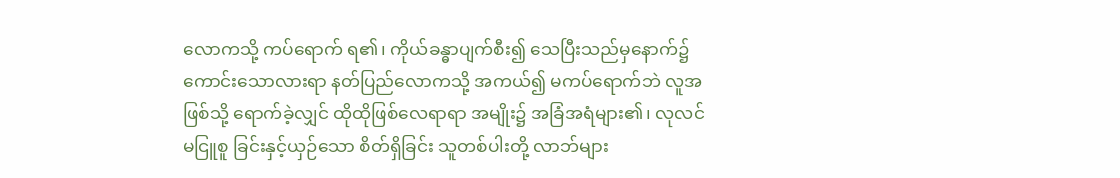လောကသို့ ကပ်ရောက် ရ၏၊ ကိုယ်ခန္ဓာပျက်စီး၍ သေပြီးသည်မှနောက်၌ ကောင်းသောလားရာ နတ်ပြည်လောကသို့ အကယ်၍ မကပ်ရောက်ဘဲ လူအဖြစ်သို့ ရောက်ခဲ့လျှင် ထိုထိုဖြစ်လေရာရာ အမျိုး၌ အခြံအရံများ၏၊ လုလင် မငြူစူ ခြင်းနှင့်ယှဉ်သော စိတ်ရှိခြင်း သူတစ်ပါးတို့ လာဘ်များ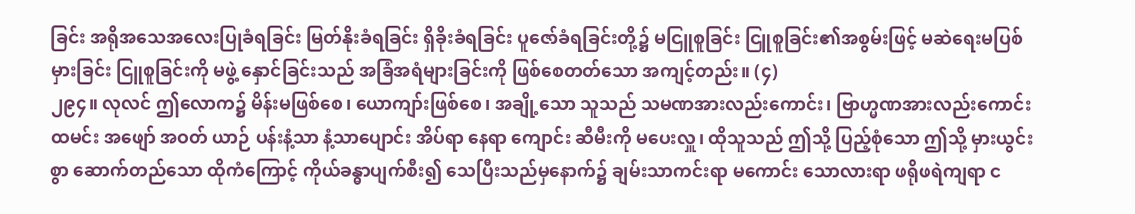ခြင်း အရိုအသေအလေးပြုခံရခြင်း မြတ်နိုးခံရခြင်း ရှိခိုးခံရခြင်း ပူဇော်ခံရခြင်းတို့၌ မငြူစူခြင်း ငြူစူခြင်း၏အစွမ်းဖြင့် မဆဲရေးမပြစ်မှားခြင်း ငြူစူခြင်းကို မဖွဲ့ နှောင်ခြင်းသည် အခြံအရံများခြင်းကို ဖြစ်စေတတ်သော အကျင့်တည်း။ (၄)
၂၉၄။ လုလင် ဤလောက၌ မိန်းမဖြစ်စေ၊ ယောကျာ်းဖြစ်စေ၊ အချို့သော သူသည် သမဏအားလည်းကောင်း၊ ဗြာဟ္မဏအားလည်းကောင်း ထမင်း အဖျော် အဝတ် ယာဉ် ပန်းနံ့သာ နံ့သာပျောင်း အိပ်ရာ နေရာ ကျောင်း ဆီမီးကို မပေးလှူ၊ ထိုသူသည် ဤသို့ ပြည့်စုံသော ဤသို့ မှားယွင်းစွာ ဆောက်တည်သော ထိုကံကြောင့် ကိုယ်ခန္ဓာပျက်စီး၍ သေပြီးသည်မှနောက်၌ ချမ်းသာကင်းရာ မကောင်း သောလားရာ ဖရိုဖရဲကျရာ င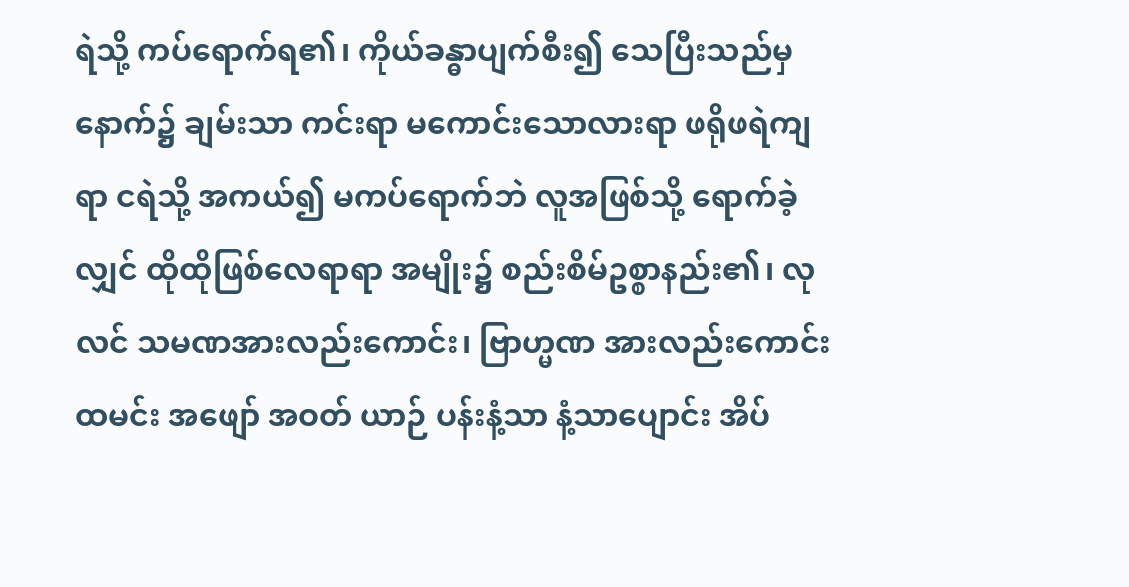ရဲသို့ ကပ်ရောက်ရ၏၊ ကိုယ်ခန္ဓာပျက်စီး၍ သေပြီးသည်မှနောက်၌ ချမ်းသာ ကင်းရာ မကောင်းသောလားရာ ဖရိုဖရဲကျရာ ငရဲသို့ အကယ်၍ မကပ်ရောက်ဘဲ လူအဖြစ်သို့ ရောက်ခဲ့ လျှင် ထိုထိုဖြစ်လေရာရာ အမျိုး၌ စည်းစိမ်ဥစ္စာနည်း၏၊ လုလင် သမဏအားလည်းကောင်း၊ ဗြာဟ္မဏ အားလည်းကောင်း ထမင်း အဖျော် အဝတ် ယာဉ် ပန်းနံ့သာ နံ့သာပျောင်း အိပ်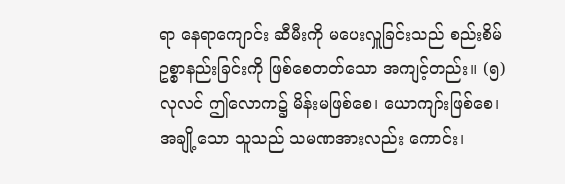ရာ နေရာကျောင်း ဆီမီးကို မပေးလှူခြင်းသည် စည်းစိမ်ဥစ္စာနည်းခြင်းကို ဖြစ်စေတတ်သော အကျင့်တည်း။ (၅)
လုလင် ဤလောက၌ မိန်းမဖြစ်စေ၊ ယောကျာ်းဖြစ်စေ၊ အချို့သော သူသည် သမဏအားလည်း ကောင်း၊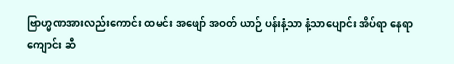ဗြာဟ္မဏအားလည်းကောင်း ထမင်း အဖျော် အဝတ် ယာဉ် ပန်းနံ့သာ နံ့သာပျောင်း အိပ်ရာ နေရာကျောင်း ဆီ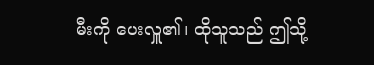မီးကို ပေးလှူ၏၊ ထိုသူသည် ဤသို့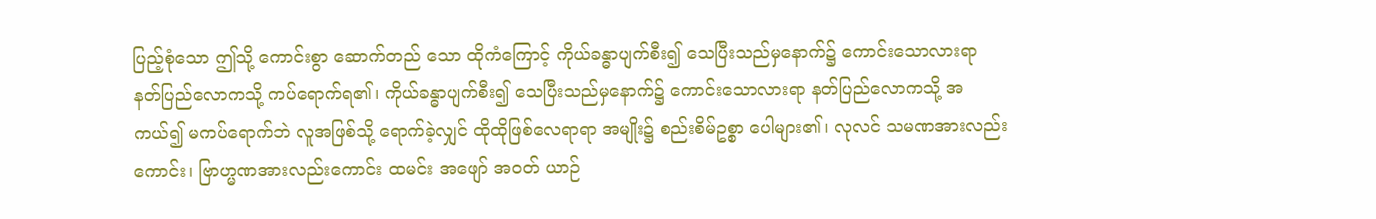ပြည့်စုံသော ဤသို့ ကောင်းစွာ ဆောက်တည် သော ထိုကံကြောင့် ကိုယ်ခန္ဓာပျက်စီး၍ သေပြီးသည်မှနောက်၌ ကောင်းသောလားရာ နတ်ပြည်လောကသို့ ကပ်ရောက်ရ၏၊ ကိုယ်ခန္ဓာပျက်စီး၍ သေပြီးသည်မှနောက်၌ ကောင်းသောလားရာ နတ်ပြည်လောကသို့ အကယ်၍ မကပ်ရောက်ဘဲ လူအဖြစ်သို့ ရောက်ခဲ့လျှင် ထိုထိုဖြစ်လေရာရာ အမျိုး၌ စည်းစိမ်ဥစ္စာ ပေါများ၏၊ လုလင် သမဏအားလည်းကောင်း၊ ဗြာဟ္မဏအားလည်းကောင်း ထမင်း အဖျော် အဝတ် ယာဉ်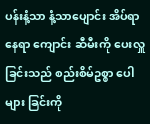ပန်းနံ့သာ နံ့သာပျောင်း အိပ်ရာ နေရာ ကျောင်း ဆီမီးကို ပေးလှူခြင်းသည် စည်းစိမ်ဥစ္စာ ပေါများ ခြင်းကို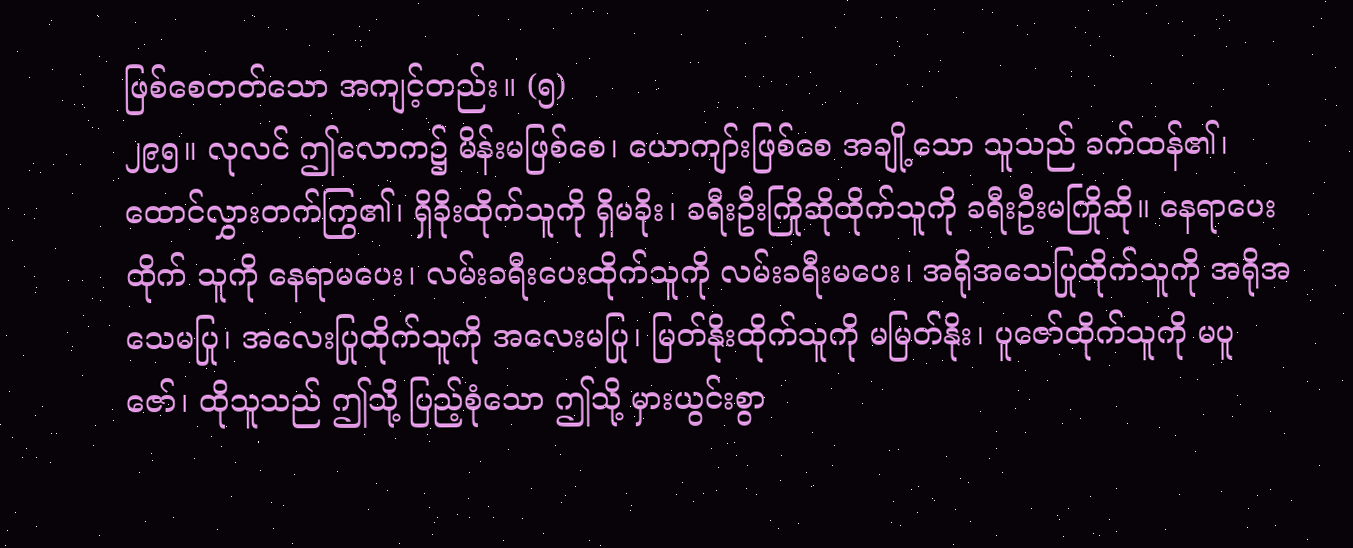ဖြစ်စေတတ်သော အကျင့်တည်း။ (၅)
၂၉၅။ လုလင် ဤလောက၌ မိန်းမဖြစ်စေ၊ ယောကျာ်းဖြစ်စေ အချို့သော သူသည် ခက်ထန်၏၊ ထောင်လွှားတက်ကြွ၏၊ ရှိခိုးထိုက်သူကို ရှိမခိုး၊ ခရီးဦးကြိုဆိုထိုက်သူကို ခရီးဦးမကြိုဆို။ နေရာပေးထိုက် သူကို နေရာမပေး၊ လမ်းခရီးပေးထိုက်သူကို လမ်းခရီးမပေး၊ အရိုအသေပြုထိုက်သူကို အရိုအသေမပြု၊ အလေးပြုထိုက်သူကို အလေးမပြု၊ မြတ်နိုးထိုက်သူကို မမြတ်နိုး၊ ပူဇော်ထိုက်သူကို မပူဇော်၊ ထိုသူသည် ဤသို့ ပြည့်စုံသော ဤသို့ မှားယွင်းစွာ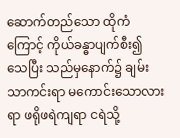ဆောက်တည်သော ထိုကံကြောင့် ကိုယ်ခန္ဓာပျက်စီး၍ သေပြီး သည်မှနောက်၌ ချမ်းသာကင်းရာ မကောင်းသောလားရာ ဖရိုဖရဲကျရာ ငရဲသို့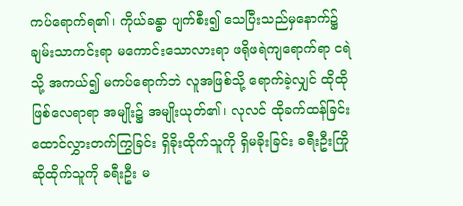ကပ်ရောက်ရ၏၊ ကိုယ်ခန္ဓာ ပျက်စီး၍ သေပြီးသည်မှနောက်၌ ချမ်းသာကင်းရာ မကောင်းသောလားရာ ဖရိုဖရဲကျရောက်ရာ ငရဲသို့ အကယ်၍ မကပ်ရောက်ဘဲ လူအဖြစ်သို့ ရောက်ခဲ့လျှင် ထိုထိုဖြစ်လေရာရာ အမျိုး၌ အမျိုးယုတ်၏၊ လုလင် ထိုခက်ထန်ခြင်း ထောင်လွှားတက်ကြွခြင်း ရှိခိုးထိုက်သူကို ရှိမခိုးခြင်း ခရီးဦးကြိုဆိုထိုက်သူကို ခရီးဦး မ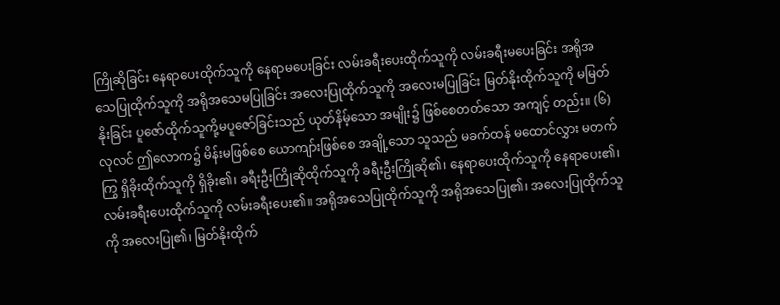ကြိုဆိုခြင်း နေရာပေးထိုက်သူကို နေရာမပေးခြင်း လမ်းခရီးပေးထိုက်သူကို လမ်းခရီးမပေးခြင်း အရိုအသေပြုထိုက်သူကို အရိုအသေမပြုခြင်း အလေးပြုထိုက်သူကို အလေးမပြုခြင်း မြတ်နိုးထိုက်သူကို မမြတ်နိုးခြင်း ပူဇော်ထိုက်သူကို့မပူဇော်ခြင်းသည် ယုတ်နိမ့်သော အမျိုး၌ ဖြစ်စေတတ်သော အကျင့် တည်း။ (၆)
လုလင် ဤလောက၌ မိန်းမဖြစ်စေ ယောကျာ်းဖြစ်စေ အချို့သော သူသည် မခက်ထန် မထောင်လွှား မတက်ကြွ ရှိခိုးထိုက်သူကို ရှိခိုး၏၊ ခရီးဦးကြိုဆိုထိုက်သူကို ခရီးဦးကြိုဆို၏၊ နေရာပေးထိုက်သူကို နေရာပေး၏၊ လမ်းခရီးပေးထိုက်သူကို လမ်းခရီးပေး၏။ အရိုအသေပြုထိုက်သူကို အရိုအသေပြု၏၊ အလေးပြုထိုက်သူကို အလေးပြု၏၊ မြတ်နိုးထိုက်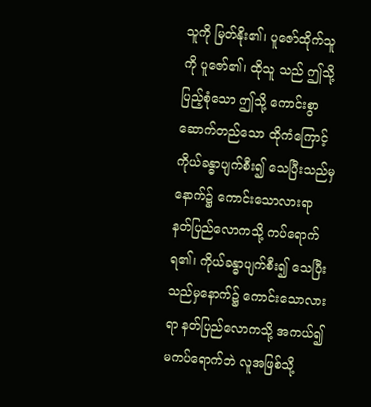သူကို မြတ်နိုး၏၊ ပူဇော်ထိုက်သူကို ပူဇော်၏၊ ထိုသူ သည် ဤသို့ ပြည့်စုံသော ဤသို့ ကောင်းစွာ ဆောက်တည်သော ထိုကံကြောင့် ကိုယ်ခန္ဓာပျက်စီး၍ သေပြီးသည်မှနောက်၌ ကောင်းသောလားရာ နတ်ပြည်လောကသို့ ကပ်ရောက်ရ၏၊ ကိုယ်ခန္ဓာပျက်စီး၍ သေပြီးသည်မှနောက်၌ ကောင်းသောလားရာ နတ်ပြည်လောကသို့ အကယ်၍ မကပ်ရောက်ဘဲ လူအဖြစ်သို့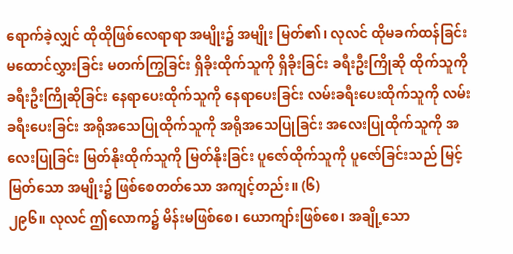ရောက်ခဲ့လျှင် ထိုထိုဖြစ်လေရာရာ အမျိုး၌ အမျိုး မြတ်၏၊ လုလင် ထိုမခက်ထန်ခြင်း မထောင်လွှားခြင်း မတက်ကြွခြင်း ရှိခိုးထိုက်သူကို ရှိခိုးခြင်း ခရီးဦးကြိုဆို ထိုက်သူကို ခရီးဦးကြိုဆိုခြင်း နေရာပေးထိုက်သူကို နေရာပေးခြင်း လမ်းခရီးပေးထိုက်သူကို လမ်းခရီးပေးခြင်း အရိုအသေပြုထိုက်သူကို အရိုအသေပြုခြင်း အလေးပြုထိုက်သူကို အလေးပြုခြင်း မြတ်နိုးထိုက်သူကို မြတ်နိုးခြင်း ပူဇော်ထိုက်သူကို ပူဇော်ခြင်းသည် မြင့်မြတ်သော အမျိုး၌ ဖြစ်စေတတ်သော အကျင့်တည်း။ (၆)
၂၉၆။ လုလင် ဤလောက၌ မိန်းမဖြစ်စေ၊ ယောကျာ်းဖြစ်စေ၊ အချို့သော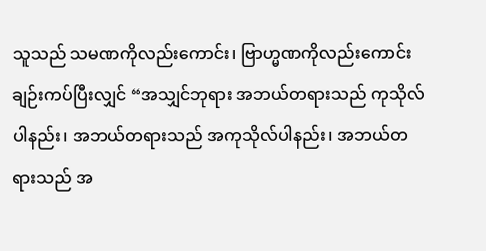သူသည် သမဏကိုလည်းကောင်း၊ ဗြာဟ္မဏကိုလည်းကောင်း ချဉ်းကပ်ပြီးလျှင် “အသျှင်ဘုရား အဘယ်တရားသည် ကုသိုလ် ပါနည်း၊ အဘယ်တရားသည် အကုသိုလ်ပါနည်း၊ အဘယ်တရားသည် အ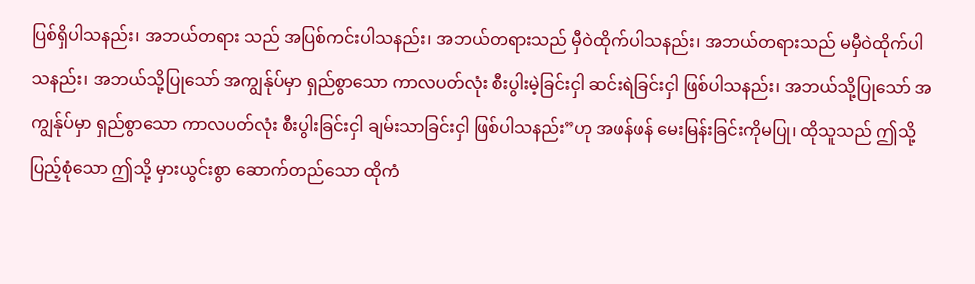ပြစ်ရှိပါသနည်း၊ အဘယ်တရား သည် အပြစ်ကင်းပါသနည်း၊ အဘယ်တရားသည် မှီဝဲထိုက်ပါသနည်း၊ အဘယ်တရားသည် မမှီဝဲထိုက်ပါ သနည်း၊ အဘယ်သို့ပြုသော် အကျွန်ုပ်မှာ ရှည်စွာသော ကာလပတ်လုံး စီးပွါးမဲ့ခြင်းငှါ ဆင်းရဲခြင်းငှါ ဖြစ်ပါသနည်း၊ အဘယ်သို့ပြုသော် အကျွန်ုပ်မှာ ရှည်စွာသော ကာလပတ်လုံး စီးပွါးခြင်းငှါ ချမ်းသာခြင်းငှါ ဖြစ်ပါသနည်း”ဟု အဖန်ဖန် မေးမြန်းခြင်းကိုမပြု၊ ထိုသူသည် ဤသို့ ပြည့်စုံသော ဤသို့ မှားယွင်းစွာ ဆောက်တည်သော ထိုကံ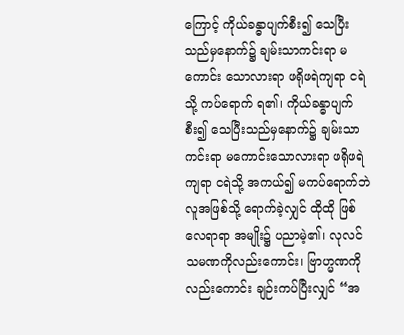ကြောင့် ကိုယ်ခန္ဓာပျက်စီး၍ သေပြီးသည်မှနောက်၌ ချမ်းသာကင်းရာ မကောင်း သောလားရာ ဖရိုဖရဲကျရာ ငရဲသို့ ကပ်ရောက် ရ၏၊ ကိုယ်ခန္ဓာပျက်စီး၍ သေပြီးသည်မှနောက်၌ ချမ်းသာ ကင်းရာ မကောင်းသောလားရာ ဖရိုဖရဲကျရာ ငရဲသို့ အကယ်၍ မကပ်ရောက်ဘဲ လူအဖြစ်သို့ ရောက်ခဲ့လျှင် ထိုထို ဖြစ်လေရာရာ အမျိုး၌ ပညာမဲ့၏၊ လုလင် သမဏကိုလည်းကောင်း၊ ဗြာဟ္မဏကိုလည်းကောင်း ချဉ်းကပ်ပြီးလျှင် “အ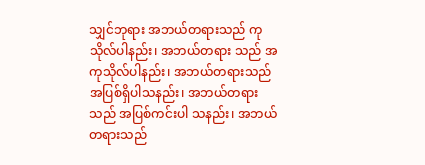သျှင်ဘုရား အဘယ်တရားသည် ကုသိုလ်ပါနည်း၊ အဘယ်တရား သည် အကုသိုလ်ပါနည်း၊ အဘယ်တရားသည် အပြစ်ရှိပါသနည်း၊ အဘယ်တရားသည် အပြစ်ကင်းပါ သနည်း၊ အဘယ်တရားသည်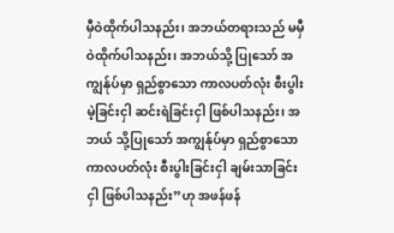မှီဝဲထိုက်ပါသနည်း၊ အဘယ်တရားသည် မမှီဝဲထိုက်ပါသနည်း၊ အဘယ်သို့ ပြုသော် အကျွန်ုပ်မှာ ရှည်စွာသော ကာလပတ်လုံး စီးပွါးမဲ့ခြင်းငှါ ဆင်းရဲခြင်းငှါ ဖြစ်ပါသနည်း၊ အဘယ် သို့ပြုသော် အကျွန်ုပ်မှာ ရှည်စွာသော ကာလပတ်လုံး စီးပွါးခြင်းငှါ ချမ်းသာခြင်းငှါ ဖြစ်ပါသနည်း”ဟု အဖန်ဖန်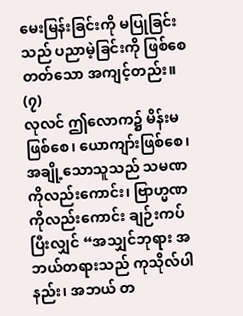မေးမြန်းခြင်းကို မပြုခြင်းသည် ပညာမဲ့ခြင်းကို ဖြစ်စေတတ်သော အကျင့်တည်း။ (၇)
လုလင် ဤလောက၌ မိန်းမဖြစ်စေ၊ ယောကျာ်းဖြစ်စေ၊ အချို့သောသူသည် သမဏကိုလည်းကောင်း၊ ဗြာဟ္မဏကိုလည်းကောင်း ချဉ်းကပ်ပြီးလျှင် “အသျှင်ဘုရား အဘယ်တရားသည် ကုသိုလ်ပါနည်း၊ အဘယ် တ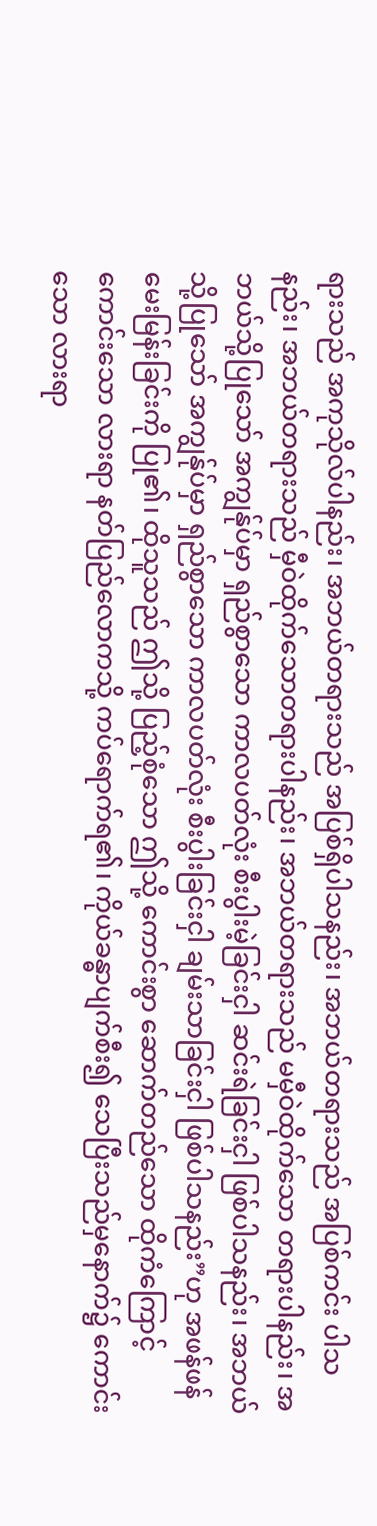ရားသည် အကုသိုလ်ပါနည်း၊ အဘယ်တရားသည် အပြစ်ရှိပါသနည်း၊ အဘယ်တရားသည် အပြစ်ကင်း ပါသနည်း၊ အဘယ်တရားသည် မှီဝဲထိုက်သောတရားပါနည်း၊ အဘယ်တရားသည် မမှီဝဲထိုက်သော တရားပါနည်း၊ အဘယ်သို့ပြုသော် အကျွန်ုပ်မှာ ရှည်စွာသော ကာလပတ်လုံး စီးပွါးမဲ့ခြင်းငှါ ဆင်းရဲခြင်းငှါ ဖြစ်ပါသနည်း၊ အဘယ်သို့ပြုသော် အကျွန်ုပ်မှာ ရှည်စွာသော ကာလပတ်လုံး စီးပွါးခြင်းငှါ ချမ်းသာခြင်းငှါ ဖြစ်ပါသနည်း”ဟု အဖန်ဖန် မေးမြန်းခြင်းကို ပြု၏၊ ထိုသူသည် ဤသို့ ပြည့်စုံသော ဤသို့ ကောင်းစွာ ဆောက်တည်သော ထိုကံကြောင့် ကောင်းသော လားရာ နတ်ပြည်လောကသို့ ကပ်ရောက်ရ၏၊ ကိုယ်ခန္ဓာပျက်စီး၍ သေပြီးသည်မှနောက်၌ ကောင်းသော လားရာ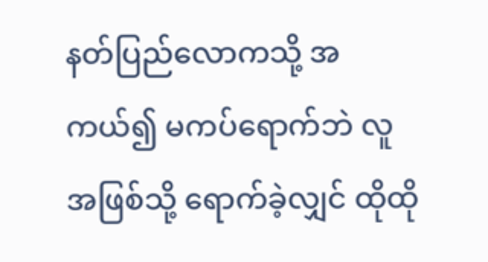နတ်ပြည်လောကသို့ အကယ်၍ မကပ်ရောက်ဘဲ လူအဖြစ်သို့ ရောက်ခဲ့လျှင် ထိုထို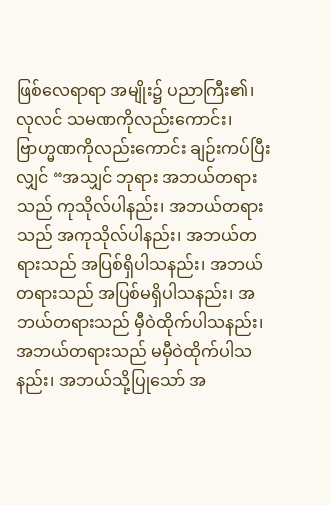ဖြစ်လေရာရာ အမျိုး၌ ပညာကြီး၏၊ လုလင် သမဏကိုလည်းကောင်း၊ ဗြာဟ္မဏကိုလည်းကောင်း ချဉ်းကပ်ပြီးလျှင် “အသျှင် ဘုရား အဘယ်တရားသည် ကုသိုလ်ပါနည်း၊ အဘယ်တရားသည် အကုသိုလ်ပါနည်း၊ အဘယ်တရားသည် အပြစ်ရှိပါသနည်း၊ အဘယ်တရားသည် အပြစ်မရှိပါသနည်း၊ အဘယ်တရားသည် မှီဝဲထိုက်ပါသနည်း၊ အဘယ်တရားသည် မမှီဝဲထိုက်ပါသနည်း၊ အဘယ်သို့ပြုသော် အ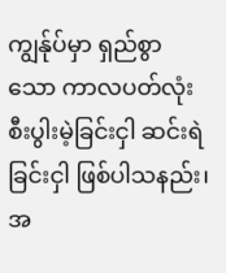ကျွန်ုပ်မှာ ရှည်စွာသော ကာလပတ်လုံး စီးပွါးမဲ့ခြင်းငှါ ဆင်းရဲခြင်းငှါ ဖြစ်ပါသနည်း၊ အ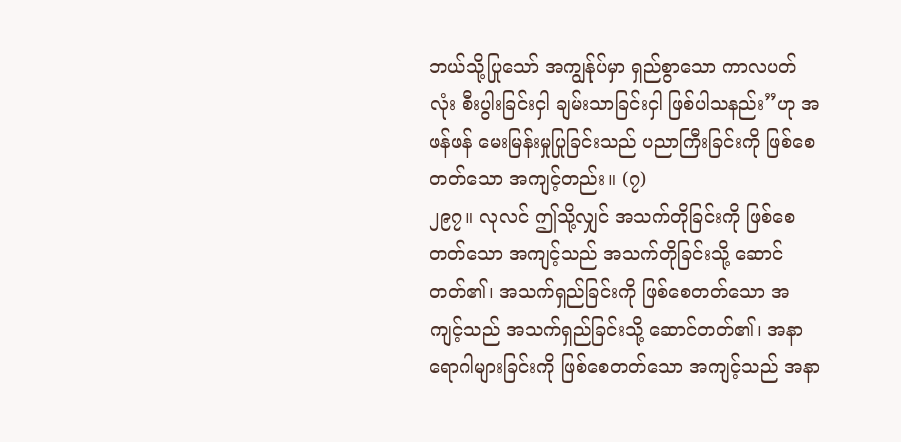ဘယ်သို့ပြုသော် အကျွန်ုပ်မှာ ရှည်စွာသော ကာလပတ်လုံး စီးပွါးခြင်းငှါ ချမ်းသာခြင်းငှါ ဖြစ်ပါသနည်း”ဟု အဖန်ဖန် မေးမြန်းမှုပြုခြင်းသည် ပညာကြီးခြင်းကို ဖြစ်စေတတ်သော အကျင့်တည်း။ (၇)
၂၉၇။ လုလင် ဤသို့လျှင် အသက်တိုခြင်းကို ဖြစ်စေတတ်သော အကျင့်သည် အသက်တိုခြင်းသို့ ဆောင်တတ်၏၊ အသက်ရှည်ခြင်းကို ဖြစ်စေတတ်သော အကျင့်သည် အသက်ရှည်ခြင်းသို့ ဆောင်တတ်၏၊ အနာရောဂါများခြင်းကို ဖြစ်စေတတ်သော အကျင့်သည် အနာ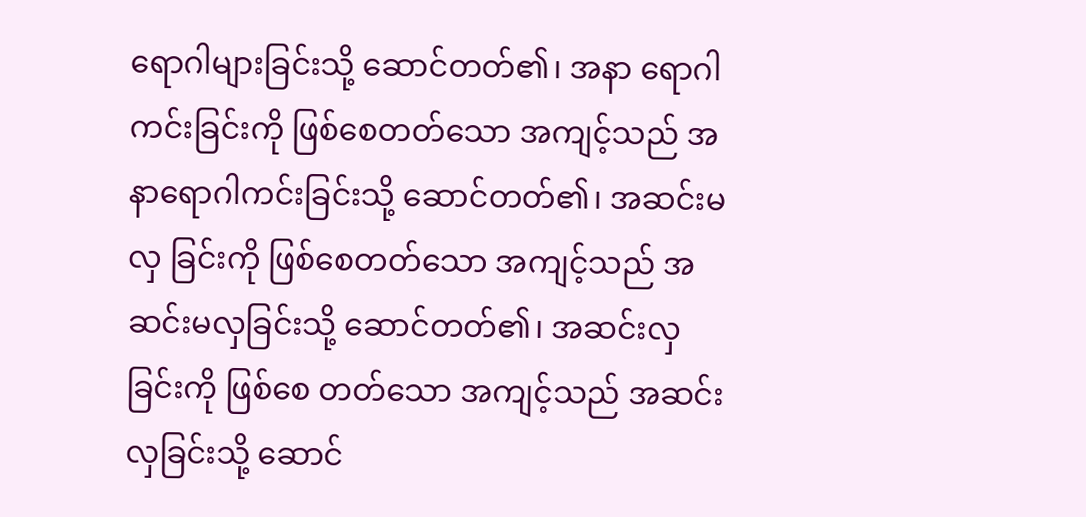ရောဂါများခြင်းသို့ ဆောင်တတ်၏၊ အနာ ရောဂါကင်းခြင်းကို ဖြစ်စေတတ်သော အကျင့်သည် အနာရောဂါကင်းခြင်းသို့ ဆောင်တတ်၏၊ အဆင်းမလှ ခြင်းကို ဖြစ်စေတတ်သော အကျင့်သည် အဆင်းမလှခြင်းသို့ ဆောင်တတ်၏၊ အဆင်းလှခြင်းကို ဖြစ်စေ တတ်သော အကျင့်သည် အဆင်းလှခြင်းသို့ ဆောင်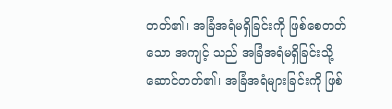တတ်၏၊ အခြံအရံမရှိခြင်းကို ဖြစ်စေတတ်သော အကျင့် သည် အခြံအရံမရှိခြင်းသို့ ဆောင်တတ်၏၊ အခြံအရံများခြင်းကို ဖြစ်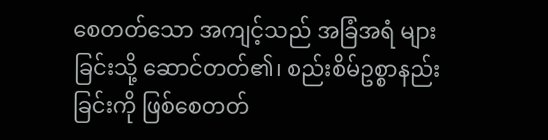စေတတ်သော အကျင့်သည် အခြံအရံ များခြင်းသို့ ဆောင်တတ်၏၊ စည်းစိမ်ဥစ္စာနည်းခြင်းကို ဖြစ်စေတတ်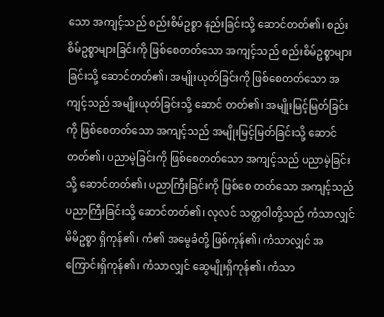သော အကျင့်သည် စည်းစိမ်ဥစ္စာ နည်းခြင်းသို့ ဆောင်တတ်၏၊ စည်းစိမ်ဥစ္စာများခြင်းကို ဖြစ်စေတတ်သော အကျင့်သည် စည်းစိမ်ဥစ္စာများ ခြင်းသို့ ဆောင်တတ်၏၊ အမျိုးယုတ်ခြင်းကို ဖြစ်စေတတ်သော အကျင့်သည် အမျိုးယုတ်ခြင်းသို့ ဆောင် တတ်၏၊ အမျိုးမြင့်မြတ်ခြင်းကို ဖြစ်စေတတ်သော အကျင့်သည် အမျိုးမြင့်မြတ်ခြင်းသို့ ဆောင်တတ်၏၊ ပညာမဲ့ခြင်းကို ဖြစ်စေတတ်သော အကျင့်သည် ပညာမဲ့ခြင်းသို့ ဆောင်တတ်၏၊ ပညာကြီးခြင်းကို ဖြစ်စေ တတ်သော အကျင့်သည် ပညာကြီးခြင်းသို့ ဆောင်တတ်၏၊ လုလင် သတ္တဝါတို့သည် ကံသာလျှင် မိမိဥစ္စာ ရှိကုန်၏၊ ကံ၏ အမွေခံတို့ ဖြစ်ကုန်၏၊ ကံသာလျှင် အကြောင်းရှိကုန်၏၊ ကံသာလျှင် ဆွေမျိုးရှိကုန်၏၊ ကံသာ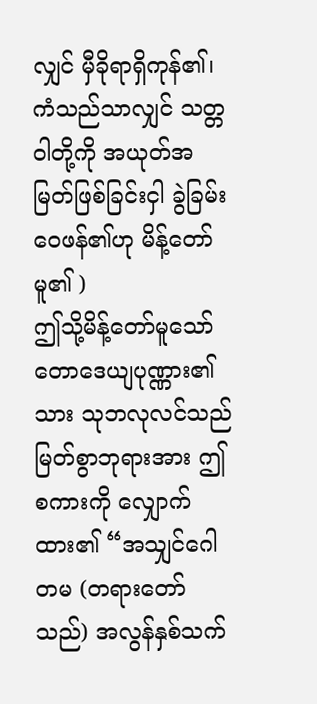လျှင် မှီခိုရာရှိကုန်၏၊ ကံသည်သာလျှင် သတ္တဝါတို့ကို အယုတ်အမြတ်ဖြစ်ခြင်းငှါ ခွဲခြမ်းဝေဖန်၏ဟု မိန့်တော်မူ၏ )
ဤသို့မိန့်တော်မူသော် တောဒေယျပုဏ္ဏား၏သား သုဘလုလင်သည် မြတ်စွာဘုရားအား ဤစကားကို လျှောက်ထား၏ “အသျှင်ဂေါတမ (တရားတော်သည်) အလွန်နှစ်သက်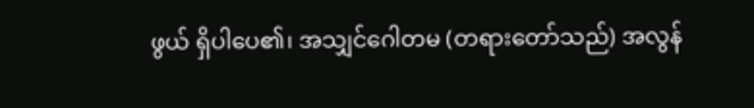ဖွယ် ရှိပါပေ၏၊ အသျှင်ဂေါတမ (တရားတော်သည်) အလွန်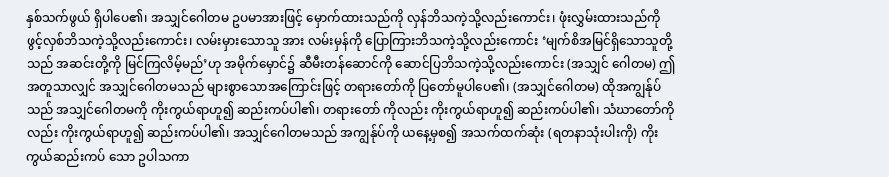နှစ်သက်ဖွယ် ရှိပါပေ၏၊ အသျှင်ဂေါတမ ဥပမာအားဖြင့် မှောက်ထားသည်ကို လှန်ဘိသကဲ့သို့လည်းကောင်း၊ ဖုံးလွှမ်းထားသည်ကို ဖွင့်လှစ်ဘိသကဲ့သို့လည်းကောင်း၊ လမ်းမှားသောသူ အား လမ်းမှန်ကို ပြောကြားဘိသကဲ့သို့လည်းကောင်း ‘မျက်စိအမြင်ရှိသောသူတို့သည် အဆင်းတို့ကို မြင်ကြလိမ့်မည်’ဟု အမိုက်မှောင်၌ ဆီမီးတန်ဆောင်ကို ဆောင်ပြဘိသကဲ့သို့လည်းကောင်း (အသျှင် ဂေါတမ) ဤအတူသာလျှင် အသျှင်ဂေါတမသည် များစွာသောအကြောင်းဖြင့် တရားတော်ကို ပြတော်မူပါပေ၏၊ (အသျှင်ဂေါတမ) ထိုအကျွန်ုပ်သည် အသျှင်ဂေါတမကို ကိုးကွယ်ရာဟူ၍ ဆည်းကပ်ပါ၏၊ တရားတော် ကိုလည်း ကိုးကွယ်ရာဟူ၍ ဆည်းကပ်ပါ၏၊ သံဃာတော်ကိုလည်း ကိုးကွယ်ရာဟူ၍ ဆည်းကပ်ပါ၏၊ အသျှင်ဂေါတမသည် အကျွန်ုပ်ကို ယနေ့မှစ၍ အသက်ထက်ဆုံး (ရတနာသုံးပါးကို) ကိုးကွယ်ဆည်းကပ် သော ဥပါသကာ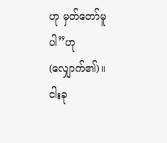ဟု မှတ်တော်မူပါ”ဟု (လျှောက်၏)။
ငါးခု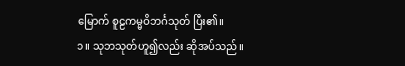မြောက် စူဠကမ္မဝိဘင်္ဂသုတ် ပြီး၏။
၁။ သုဘသုတ်ဟူ၍လည်း ဆိုအပ်သည်။